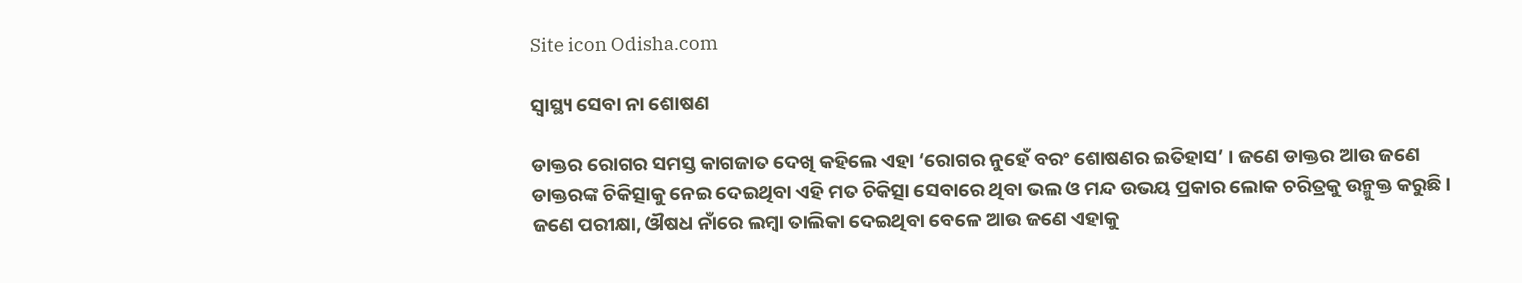Site icon Odisha.com

ସ୍ୱାସ୍ଥ୍ୟ ସେବା ନା ଶୋଷଣ

ଡାକ୍ତର ରୋଗର ସମସ୍ତ କାଗଜାତ ଦେଖି କହିଲେ ଏହା ‘ରୋଗର ନୁହେଁ ବରଂ ଶୋଷଣର ଇତିହାସ’ । ଜଣେ ଡାକ୍ତର ଆଉ ଜଣେ ଡାକ୍ତରଙ୍କ ଚିକିତ୍ସାକୁ ନେଇ ଦେଇଥିବା ଏହି ମତ ଚିକିତ୍ସା ସେବାରେ ଥିବା ଭଲ ଓ ମନ୍ଦ ଉଭୟ ପ୍ରକାର ଲୋକ ଚରିତ୍ରକୁ ଉନ୍ମୁକ୍ତ କରୁଛି । ଜଣେ ପରୀକ୍ଷା, ଔଷଧ ନାଁରେ ଲମ୍ବା ତାଲିକା ଦେଇଥିବା ବେଳେ ଆଉ ଜଣେ ଏହାକୁ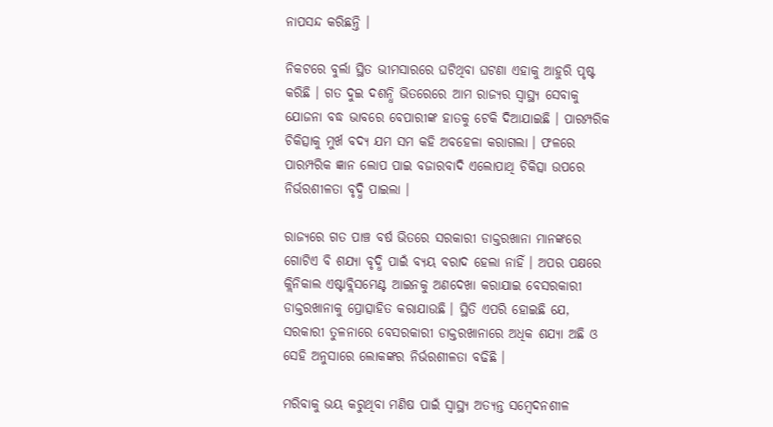ନାପସନ୍ଦ କରିଛନ୍ତି ।

ନିକଟରେ ବୁର୍ଲା ସ୍ଥିତ ଭୀମସାରରେ ଘଟିଥିବା ଘଟଣା ଏହାକୁ ଆହୁରି ପୃଷ୍ଟ କରିଛି । ଗତ ଦୁଇ ଦଶନ୍ଧି ଭିତରେରେ ଆମ ରାଜ୍ୟର ସ୍ୱାସ୍ଥ୍ୟ ସେବାକୁ ଯୋଜନା ବଦ୍ଧ ଭାବରେ ବେପାରୀଙ୍କ ହାତକୁ ଟେକି ଦିଆଯାଇଛି । ପାରମ୍ପରିକ ଚିକିତ୍ସାକୁ ମୁର୍ଖ ବଦ୍ୟ ଯମ ସମ କହି ଅବହେଳା କରାଗଲା । ଫଳରେ ପାରମ୍ପରିକ ଜ୍ଞାନ ଲୋପ ପାଇ ବଜାରବାଦି ଏଲୋପାଥି ଚିକିତ୍ସା ଉପରେ ନିର୍ଭରଶୀଳତା ବୃଦ୍ଧି ପାଇଲା ।

ରାଜ୍ୟରେ ଗତ ପାଞ୍ଚ ବର୍ଷ ଭିତରେ ସରକାରୀ ଡାକ୍ତରଖାନା ମାନଙ୍କରେ ଗୋଟିଏ ବି ଶଯ୍ୟା ବୃଦ୍ଧି ପାଇଁ ବ୍ୟୟ ବରାଦ ହେଲା ନାହିଁ । ଅପର ପକ୍ଷରେ କ୍ଲିନିକାଲ ଏଷ୍ଟାବ୍ଲିସମେଣ୍ଟ ଆଇନକୁ ଅଣଦେଖା କରାଯାଇ ବେସରକାରୀ ଡାକ୍ତରଖାନାକୁ ପ୍ରୋତ୍ସାହିତ କରାଯାଉଛି । ସ୍ଥିତି ଏପରି ହୋଇଛି ଯେ, ସରକାରୀ ତୁଳନାରେ ବେସରକାରୀ ଡାକ୍ତରଖାନାରେ ଅଧିକ ଶଯ୍ୟା ଅଛି ଓ ସେହି ଅନୁସାରେ ଲୋକଙ୍କର ନିର୍ଭରଶୀଳତା ବଢିଛି ।

ମରିବାକୁ ଭୟ କରୁଥିବା ମଣିଷ ପାଇଁ ସ୍ୱାସ୍ଥ୍ୟ ଅତ୍ୟନ୍ତ ସମ୍ବେଦନଶୀଳ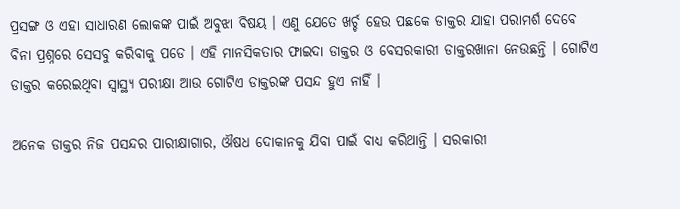ପ୍ରସଙ୍ଗ ଓ ଏହା ସାଧାରଣ ଲୋକଙ୍କ ପାଇଁ ଅବୁଝା ବିଷୟ । ଏଣୁ ଯେତେ ଖର୍ଚ୍ଚ ହେଉ ପଛକେ ଡାକ୍ତର ଯାହା ପରାମର୍ଶ ଦେବେ ବିନା ପ୍ରଶ୍ନରେ ସେସବୁ କରିବାକୁ ପଡେ । ଏହି ମାନସିକତାର ଫାଇଦା ଡାକ୍ତର ଓ ବେସରକାରୀ ଡାକ୍ତରଖାନା ନେଉଛନ୍ତି । ଗୋଟିଏ ଡାକ୍ତର କରେଇଥିବା ସ୍ୱାସ୍ଥ୍ୟ ପରୀକ୍ଷା ଆଉ ଗୋଟିଏ ଡାକ୍ତରଙ୍କ ପସନ୍ଦ ହୁଏ ନାହିଁ ।

ଅନେକ ଡାକ୍ତର ନିଜ ପସନ୍ଦର ପାରୀକ୍ଷାଗାର, ଔଷଧ ଦୋକାନକୁ ଯିବା ପାଇଁ ବାଧ୍ୟ କରିଥାନ୍ତି । ସରକାରୀ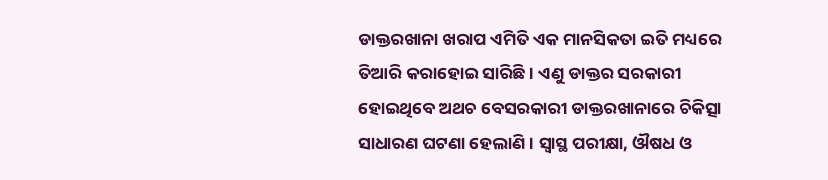ଡାକ୍ତରଖାନା ଖରାପ ଏମିତି ଏକ ମାନସିକତା ଇତି ମଧ୍ୟରେ ତିଆରି କରାହୋଇ ସାରିଛି । ଏଣୁ ଡାକ୍ତର ସରକାରୀ ହୋଇଥିବେ ଅଥଚ ବେସରକାରୀ ଡାକ୍ତରଖାନାରେ ଚିକିତ୍ସା ସାଧାରଣ ଘଟଣା ହେଲାଣି । ସ୍ୱାସ୍ଥ ପରୀକ୍ଷା, ଔଷଧ ଓ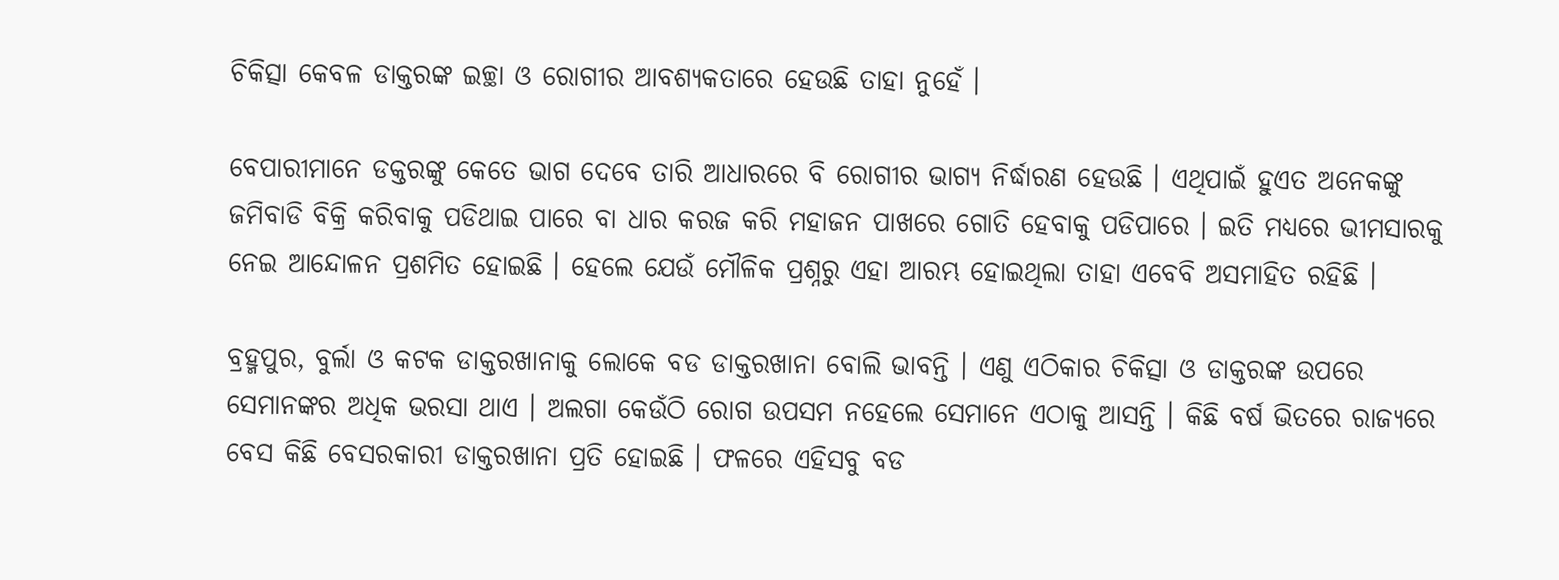ଚିକିତ୍ସା କେବଳ ଡାକ୍ତରଙ୍କ ଇଚ୍ଛା ଓ ରୋଗୀର ଆବଶ୍ୟକତାରେ ହେଉଛି ତାହା ନୁହେଁ ।

ବେପାରୀମାନେ ଡକ୍ତରଙ୍କୁ କେତେ ଭାଗ ଦେବେ ତାରି ଆଧାରରେ ବି ରୋଗୀର ଭାଗ୍ୟ ନିର୍ଦ୍ଧାରଣ ହେଉଛି । ଏଥିପାଇଁ ହୁଏତ ଅନେକଙ୍କୁ ଜମିବାଡି ବିକ୍ରି କରିବାକୁ ପଡିଥାଇ ପାରେ ବା ଧାର କରଜ କରି ମହାଜନ ପାଖରେ ଗୋତି ହେବାକୁ ପଡିପାରେ । ଇତି ମଧ୍ୟରେ ଭୀମସାରକୁ ନେଇ ଆନ୍ଦୋଳନ ପ୍ରଶମିତ ହୋଇଛି । ହେଲେ ଯେଉଁ ମୌଳିକ ପ୍ରଶ୍ନରୁ ଏହା ଆରମ୍ଭ ହୋଇଥିଲା ତାହା ଏବେବି ଅସମାହିତ ରହିଛି ।

ବ୍ରହ୍ମପୁର, ବୁର୍ଲା ଓ କଟକ ଡାକ୍ତରଖାନାକୁ ଲୋକେ ବଡ ଡାକ୍ତରଖାନା ବୋଲି ଭାବନ୍ତି । ଏଣୁ ଏଠିକାର ଚିକିତ୍ସା ଓ ଡାକ୍ତରଙ୍କ ଉପରେ ସେମାନଙ୍କର ଅଧିକ ଭରସା ଥାଏ । ଅଲଗା କେଉଁଠି ରୋଗ ଉପସମ ନହେଲେ ସେମାନେ ଏଠାକୁ ଆସନ୍ତି । କିଛି ବର୍ଷ ଭିତରେ ରାଜ୍ୟରେ ବେସ କିଛି ବେସରକାରୀ ଡାକ୍ତରଖାନା ପ୍ରତି ହୋଇଛି । ଫଳରେ ଏହିସବୁ ବଡ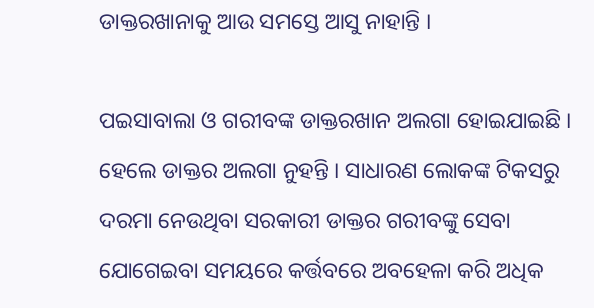ଡାକ୍ତରଖାନାକୁ ଆଉ ସମସ୍ତେ ଆସୁ ନାହାନ୍ତି ।

ପଇସାବାଲା ଓ ଗରୀବଙ୍କ ଡାକ୍ତରଖାନ ଅଲଗା ହୋଇଯାଇଛି । ହେଲେ ଡାକ୍ତର ଅଲଗା ନୁହନ୍ତି । ସାଧାରଣ ଲୋକଙ୍କ ଟିକସରୁ ଦରମା ନେଉଥିବା ସରକାରୀ ଡାକ୍ତର ଗରୀବଙ୍କୁ ସେବା ଯୋଗେଇବା ସମୟରେ କର୍ତ୍ତବରେ ଅବହେଳା କରି ଅଧିକ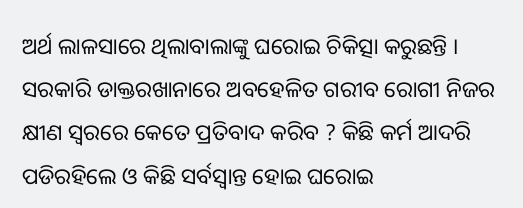ଅର୍ଥ ଲାଳସାରେ ଥିଲାବାଲାଙ୍କୁ ଘରୋଇ ଚିକିତ୍ସା କରୁଛନ୍ତି । ସରକାରି ଡାକ୍ତରଖାନାରେ ଅବହେଳିତ ଗରୀବ ରୋଗୀ ନିଜର କ୍ଷୀଣ ସ୍ୱରରେ କେତେ ପ୍ରତିବାଦ କରିବ ? କିଛି କର୍ମ ଆଦରି ପଡିରହିଲେ ଓ କିଛି ସର୍ବସ୍ୱାନ୍ତ ହୋଇ ଘରୋଇ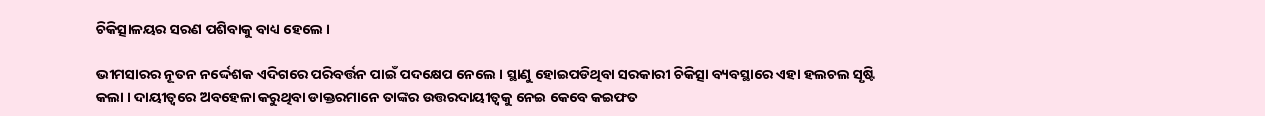ଚିକିତ୍ସାଳୟର ସରଣ ପଶିବାକୁ ବାଧ୍ୟ ହେଲେ ।

ଭୀମସାରର ନୂତନ ନର୍ଦ୍ଦେଶକ ଏଦିଗରେ ପରିବର୍ତ୍ତନ ପାଇଁ ପଦକ୍ଷେପ ନେଲେ । ସ୍ଥାଣୁ ହୋଇପଡିଥିବା ସରକାରୀ ଚିକିତ୍ସା ବ୍ୟବସ୍ଥାରେ ଏହା ହଲଚଲ ସୃଷ୍ଟି କଲା । ଦାୟୀତ୍ୱରେ ଅବହେଳା କରୁଥିବା ଡାକ୍ତରମାନେ ତାଙ୍କର ଉତ୍ତରଦାୟୀତ୍ୱକୁ ନେଇ କେବେ କଇଫତ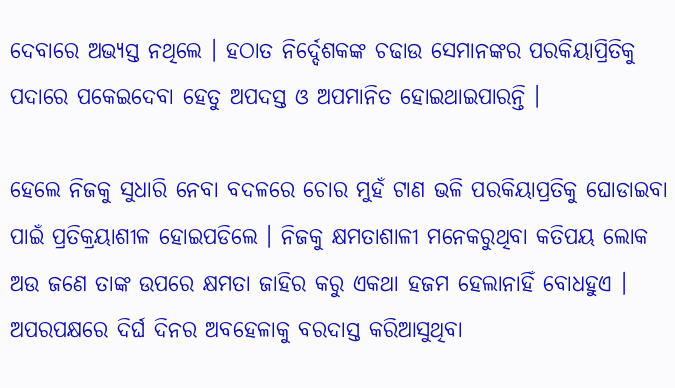ଦେବାରେ ଅଭ୍ୟସ୍ତ ନଥିଲେ । ହଠାତ ନିର୍ଦ୍ଦେଶକଙ୍କ ଚଢାଉ ସେମାନଙ୍କର ପରକିୟାପ୍ରିତିକୁ ପଦାରେ ପକେଇଦେବା ହେତୁ ଅପଦସ୍ତ ଓ ଅପମାନିତ ହୋଇଥାଇପାରନ୍ତି ।

ହେଲେ ନିଜକୁ ସୁଧାରି ନେବା ବଦଳରେ ଚୋର ମୁହଁ ଟାଣ ଭଳି ପରକିୟାପ୍ରତିକୁ ଘୋଡାଇବା ପାଇଁ ପ୍ରତିକ୍ରୟାଶୀଳ ହୋଇପଡିଲେ । ନିଜକୁ କ୍ଷମତାଶାଳୀ ମନେକରୁଥିବା କତିପୟ ଲୋକ ଅଉ ଜଣେ ତାଙ୍କ ଉପରେ କ୍ଷମତା ଜାହିର କରୁ ଏକଥା ହଜମ ହେଲାନାହିଁ ବୋଧହୁଏ । ଅପରପକ୍ଷରେ ଦିର୍ଘ ଦିନର ଅବହେଳାକୁ ବରଦାସ୍ତ କରିଆସୁଥିବା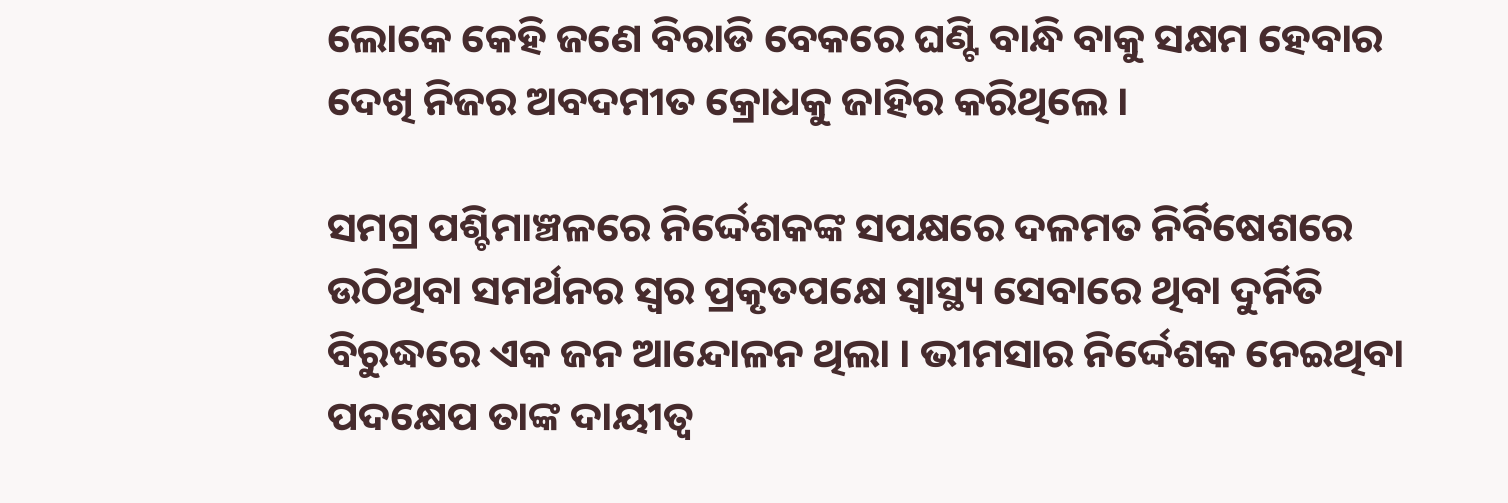ଲୋକେ କେହି ଜଣେ ବିରାଡି ବେକରେ ଘଣ୍ଟି ବାନ୍ଧି ବାକୁ ସକ୍ଷମ ହେବାର ଦେଖି ନିଜର ଅବଦମୀତ କ୍ରୋଧକୁ ଜାହିର କରିଥିଲେ ।

ସମଗ୍ର ପଶ୍ଚିମାଞ୍ଚଳରେ ନିର୍ଦ୍ଦେଶକଙ୍କ ସପକ୍ଷରେ ଦଳମତ ନିର୍ବିଷେଶରେ ଉଠିଥିବା ସମର୍ଥନର ସ୍ୱର ପ୍ରକୃତପକ୍ଷେ ସ୍ୱାସ୍ଥ୍ୟ ସେବାରେ ଥିବା ଦୁର୍ନିତି ବିରୁଦ୍ଧରେ ଏକ ଜନ ଆନ୍ଦୋଳନ ଥିଲା । ଭୀମସାର ନିର୍ଦ୍ଦେଶକ ନେଇଥିବା ପଦକ୍ଷେପ ତାଙ୍କ ଦାୟୀତ୍ୱ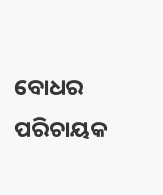ବୋଧର ପରିଚାୟକ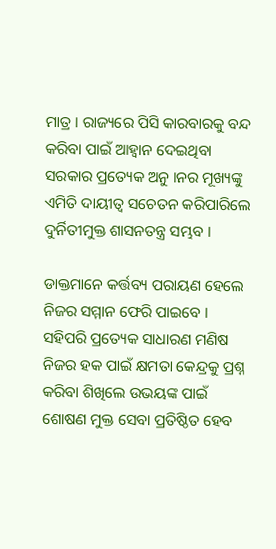ମାତ୍ର । ରାଜ୍ୟରେ ପିସି କାରବାରକୁ ବନ୍ଦ କରିବା ପାଇଁ ଆହ୍ୱାନ ଦେଇଥିବା ସରକାର ପ୍ରତ୍ୟେକ ଅନୁ ।ନର ମୂଖ୍ୟଙ୍କୁ ଏମିତି ଦାୟୀତ୍ୱ ସଚେତନ କରିପାରିଲେ ଦୁର୍ନିତୀମୁକ୍ତ ଶାସନତନ୍ତ୍ର ସମ୍ଭବ ।

ଡାକ୍ତମାନେ କର୍ତ୍ତବ୍ୟ ପରାୟଣ ହେଲେ ନିଜର ସମ୍ମାନ ଫେରି ପାଇବେ । ସହିପରି ପ୍ରତ୍ୟେକ ସାଧାରଣ ମଣିଷ ନିଜର ହକ ପାଇଁ କ୍ଷମତା କେନ୍ଦ୍ରକୁ ପ୍ରଶ୍ନ କରିବା ଶିଖିଲେ ଉଭୟଙ୍କ ପାଇଁ ଶୋଷଣ ମୁକ୍ତ ସେବା ପ୍ରତିଷ୍ଠିତ ହେବ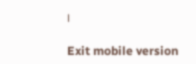।

Exit mobile version